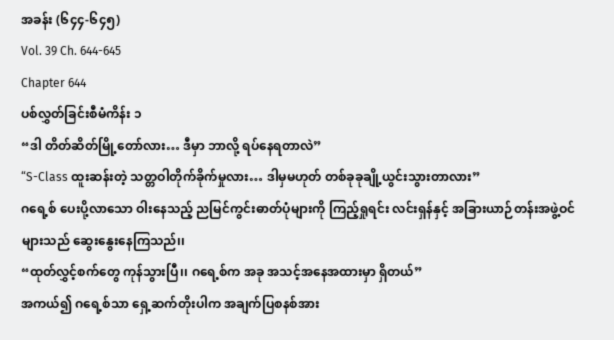အခန်း (၆၄၄-၆၄၅)
Vol. 39 Ch. 644-645
Chapter 644
ပစ်လွှတ်ခြင်းစီမံကိန်း ၁
“ဒါ တိတ်ဆိတ်မြို့တော်လား… ဒီမှာ ဘာလို့ ရပ်နေရတာလဲ”
“S-Class ထူးဆန်းတဲ့ သတ္တဝါတိုက်ခိုက်မှုလား… ဒါမှမဟုတ် တစ်ခုခုချို့ယွင်းသွားတာလား”
ဂရေ့စ် ပေးပို့လာသော ဝါးနေသည့် ညမြင်ကွင်းဓာတ်ပုံများကို ကြည့်ရှုရင်း လင်းရှန်နှင့် အခြားယာဉ်တန်းအဖွဲ့ဝင်များသည် ဆွေးနွေးနေကြသည်၊၊
“ထုတ်လွှင့်စက်တွေ ကုန်သွားပြီ၊၊ ဂရေ့စ်က အခု အသင့်အနေအထားမှာ ရှိတယ်”
အကယ်၍ ဂရေ့စ်သာ ရှေ့ဆက်တိုးပါက အချက်ပြစနစ်အား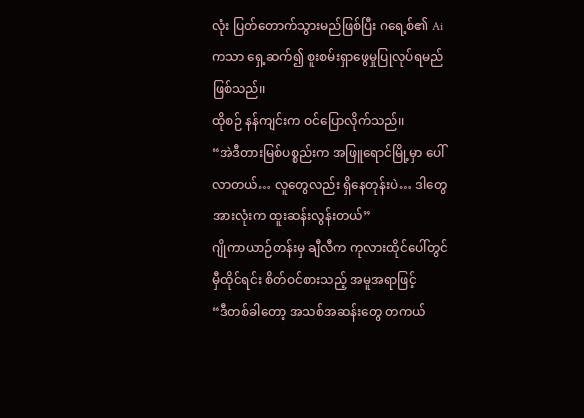လုံး ပြတ်တောက်သွားမည်ဖြစ်ပြီး ဂရေ့စ်၏ Ai ကသာ ရှေ့ဆက်၍ စူးစမ်းရှာဖွေမှုပြုလုပ်ရမည်ဖြစ်သည်၊၊
ထိုစဉ် နန်ကျင်းက ဝင်ပြောလိုက်သည်၊၊
“အဲဒီတားမြစ်ပစ္စည်းက အဖြူရောင်မြို့မှာ ပေါ်လာတယ်… လူတွေလည်း ရှိနေတုန်းပဲ… ဒါတွေအားလုံးက ထူးဆန်းလွန်းတယ်”
ဂျိုကာယာဉ်တန်းမှ ချီလီက ကုလားထိုင်ပေါ်တွင် မှီထိုင်ရင်း စိတ်ဝင်စားသည့် အမူအရာဖြင့်
“ဒီတစ်ခါတော့ အသစ်အဆန်းတွေ တကယ်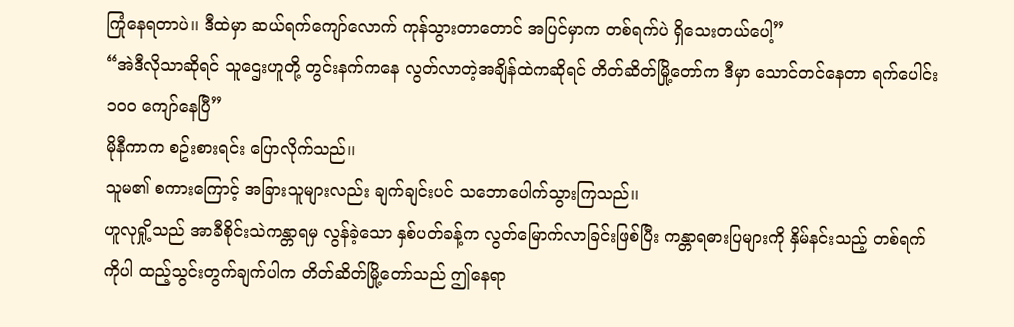ကြုံနေရတာပဲ၊၊ ဒီထဲမှာ ဆယ်ရက်ကျော်လောက် ကုန်သွားတာတောင် အပြင်မှာက တစ်ရက်ပဲ ရှိသေးတယ်ပေါ့”
“အဲဒီလိုသာဆိုရင် သူဌေးဟူတို့ တွင်းနက်ကနေ လွတ်လာတဲ့အချိန်ထဲကဆိုရင် တိတ်ဆိတ်မြို့တော်က ဒီမှာ သောင်တင်နေတာ ရက်ပေါင်း ၁၀၀ ကျော်နေပြီ”
မိုနီကာက စဥ်းစားရင်း ပြောလိုက်သည်၊၊
သူမ၏ စကားကြောင့် အခြားသူများလည်း ချက်ချင်းပင် သဘောပေါက်သွားကြသည်၊၊
ဟူလုရှို့သည် အာခီစိုင်းသဲကန္တာရမှ လွန်ခဲ့သော နှစ်ပတ်ခန့်က လွတ်မြောက်လာခြင်းဖြစ်ပြီး ကန္တာရဓားပြများကို နှိမ်နင်းသည့် တစ်ရက်ကိုပါ ထည့်သွင်းတွက်ချက်ပါက တိတ်ဆိတ်မြို့တော်သည် ဤနေရာ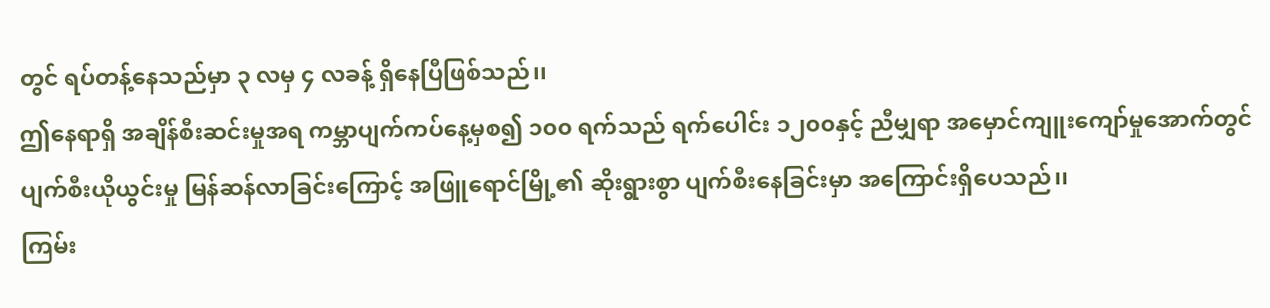တွင် ရပ်တန့်နေသည်မှာ ၃ လမှ ၄ လခန့် ရှိနေပြီဖြစ်သည်၊၊
ဤနေရာရှိ အချိန်စီးဆင်းမှုအရ ကမ္ဘာပျက်ကပ်နေ့မှစ၍ ၁၀၀ ရက်သည် ရက်ပေါင်း ၁၂၀၀နှင့် ညီမျှရာ အမှောင်ကျူးကျော်မှုအောက်တွင် ပျက်စီးယိုယွင်းမှု မြန်ဆန်လာခြင်းကြောင့် အဖြူရောင်မြို့၏ ဆိုးရွားစွာ ပျက်စီးနေခြင်းမှာ အကြောင်းရှိပေသည်၊၊
ကြမ်း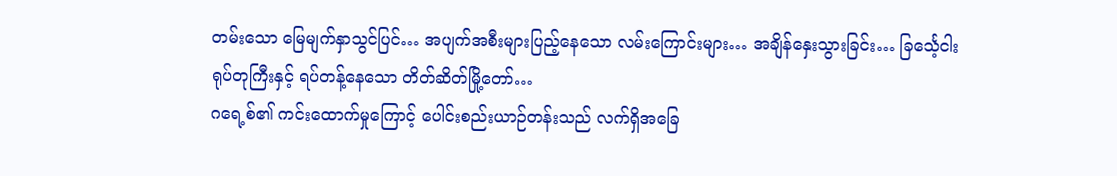တမ်းသော မြေမျက်နှာသွင်ပြင်… အပျက်အစီးများပြည့်နေသော လမ်းကြောင်းများ… အချိန်နှေးသွားခြင်း… ခြင်္သေ့ငါးရုပ်တုကြီးနှင့် ရပ်တန့်နေသော တိတ်ဆိတ်မြို့တော်…
ဂရေ့စ်၏ ကင်းထောက်မှုကြောင့် ပေါင်းစည်းယာဉ်တန်းသည် လက်ရှိအခြေ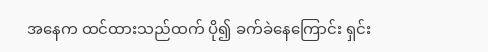အနေက ထင်ထားသည်ထက် ပို၍ ခက်ခဲနေကြောင်း ရှင်း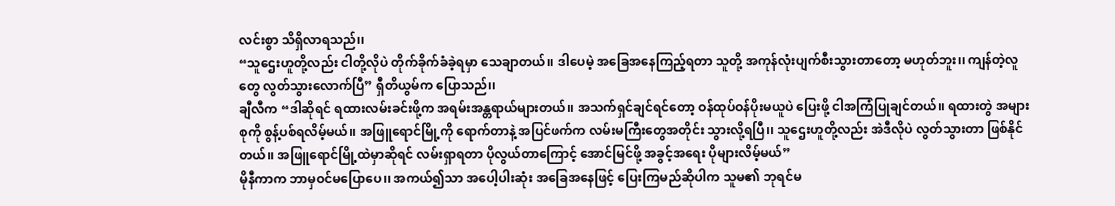လင်းစွာ သိရှိလာရသည်၊၊
“သူဌေးဟူတို့လည်း ငါတို့လိုပဲ တိုက်ခိုက်ခံခဲ့ရမှာ သေချာတယ်၊၊ ဒါပေမဲ့ အခြေအနေကြည့်ရတာ သူတို့ အကုန်လုံးပျက်စီးသွားတာတော့ မဟုတ်ဘူး၊၊ ကျန်တဲ့လူတွေ လွတ်သွားလောက်ပြီ” ရှီတိယွမ်က ပြောသည်၊၊
ချီလီက “ဒါဆိုရင် ရထားလမ်းခင်းဖို့က အရမ်းအန္တရာယ်များတယ်၊၊ အသက်ရှင်ချင်ရင်တော့ ဝန်ထုပ်ဝန်ပိုးမယူပဲ ပြေးဖို့ ငါအကြံပြုချင်တယ်၊၊ ရထားတွဲ အများစုကို စွန့်ပစ်ရလိမ့်မယ်၊၊ အဖြူရောင်မြို့ကို ရောက်တာနဲ့ အပြင်ဖက်က လမ်းမကြီးတွေအတိုင်း သွားလို့ရပြီ၊၊ သူဌေးဟူတို့လည်း အဲဒီလိုပဲ လွတ်သွားတာ ဖြစ်နိုင်တယ်၊၊ အဖြူရောင်မြို့ထဲမှာဆိုရင် လမ်းရှာရတာ ပိုလွယ်တာကြောင့် အောင်မြင်ဖို့ အခွင့်အရေး ပိုများလိမ့်မယ်”
မိုနီကာက ဘာမှဝင်မပြောပေ၊၊ အကယ်၍သာ အပေါ့ပါးဆုံး အခြေအနေဖြင့် ပြေးကြမည်ဆိုပါက သူမ၏ ဘုရင်မ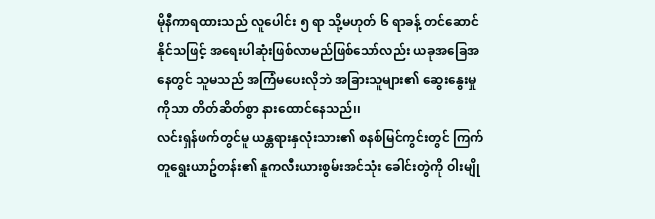မိုနီကာရထားသည် လူပေါင်း ၅ ရာ သို့မဟုတ် ၆ ရာခန့် တင်ဆောင်နိုင်သဖြင့် အရေးပါဆုံးဖြစ်လာမည်ဖြစ်သော်လည်း ယခုအခြေအနေတွင် သူမသည် အကြံမပေးလိုဘဲ အခြားသူများ၏ ဆွေးနွေးမှုကိုသာ တိတ်ဆိတ်စွာ နားထောင်နေသည်၊၊
လင်းရှန်ဖက်တွင်မူ ယန္တရားနှလုံးသား၏ စနစ်မြင်ကွင်းတွင် ကြက်တူရွေးယာဥ်တန်း၏ နူကလီးယားစွမ်းအင်သုံး ခေါင်းတွဲကို ဝါးမျို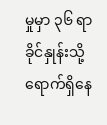မှုမှာ ၃၆ ရာခိုင်နှုန်းသို့ ရောက်ရှိနေ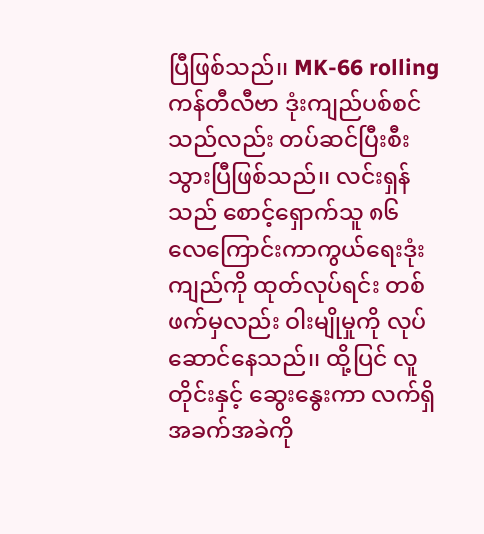ပြီဖြစ်သည်၊၊ MK-66 rolling ကန်တီလီဗာ ဒုံးကျည်ပစ်စင်သည်လည်း တပ်ဆင်ပြီးစီးသွားပြီဖြစ်သည်၊၊ လင်းရှန်သည် စောင့်ရှောက်သူ ၈၆ လေကြောင်းကာကွယ်ရေးဒုံးကျည်ကို ထုတ်လုပ်ရင်း တစ်ဖက်မှလည်း ဝါးမျိုမှုကို လုပ်ဆောင်နေသည်၊၊ ထို့ပြင် လူတိုင်းနှင့် ဆွေးနွေးကာ လက်ရှိအခက်အခဲကို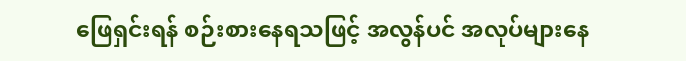ဖြေရှင်းရန် စဉ်းစားနေရသဖြင့် အလွန်ပင် အလုပ်များနေ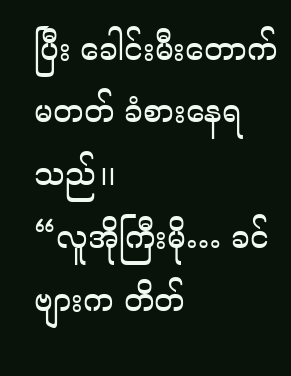ပြီး ခေါင်းမီးတောက်မတတ် ခံစားနေရသည်၊၊
“လူအိုကြီးမို… ခင်ဗျားက တိတ်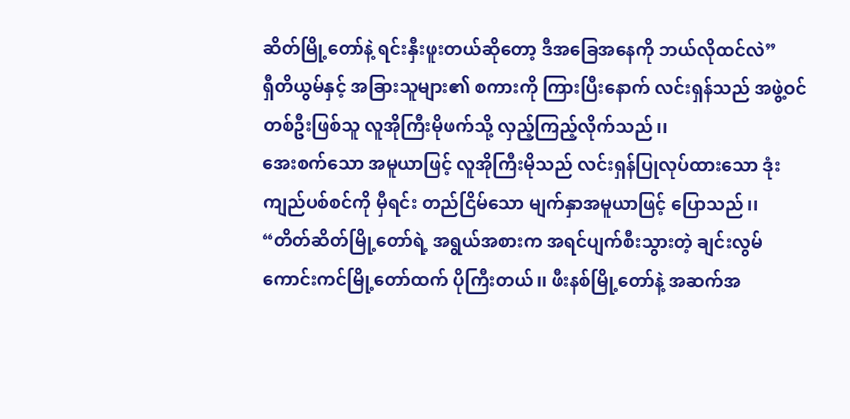ဆိတ်မြို့တော်နဲ့ ရင်းနှီးဖူးတယ်ဆိုတော့ ဒီအခြေအနေကို ဘယ်လိုထင်လဲ”
ရှီတိယွမ်နှင့် အခြားသူများ၏ စကားကို ကြားပြီးနောက် လင်းရှန်သည် အဖွဲ့ဝင်တစ်ဦးဖြစ်သူ လူအိုကြီးမိုဖက်သို့ လှည့်ကြည့်လိုက်သည်၊၊
အေးစက်သော အမူယာဖြင့် လူအိုကြီးမိုသည် လင်းရှန်ပြုလုပ်ထားသော ဒုံးကျည်ပစ်စင်ကို မှီရင်း တည်ငြိမ်သော မျက်နှာအမူယာဖြင့် ပြောသည်၊၊
“တိတ်ဆိတ်မြို့တော်ရဲ့ အရွယ်အစားက အရင်ပျက်စီးသွားတဲ့ ချင်းလွမ်ကောင်းကင်မြို့တော်ထက် ပိုကြီးတယ်၊၊ ဖီးနစ်မြို့တော်နဲ့ အဆက်အ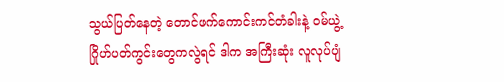သွယ်ပြတ်နေတဲ့ တောင်ဖက်ကောင်းကင်တံခါးနဲ့ ဝမ်ယွဲ့ ဂြိုဟ်ပတ်ကွင်းတွေကလွဲရင် ဒါက အကြီးဆုံး လူလုပ်ပျံ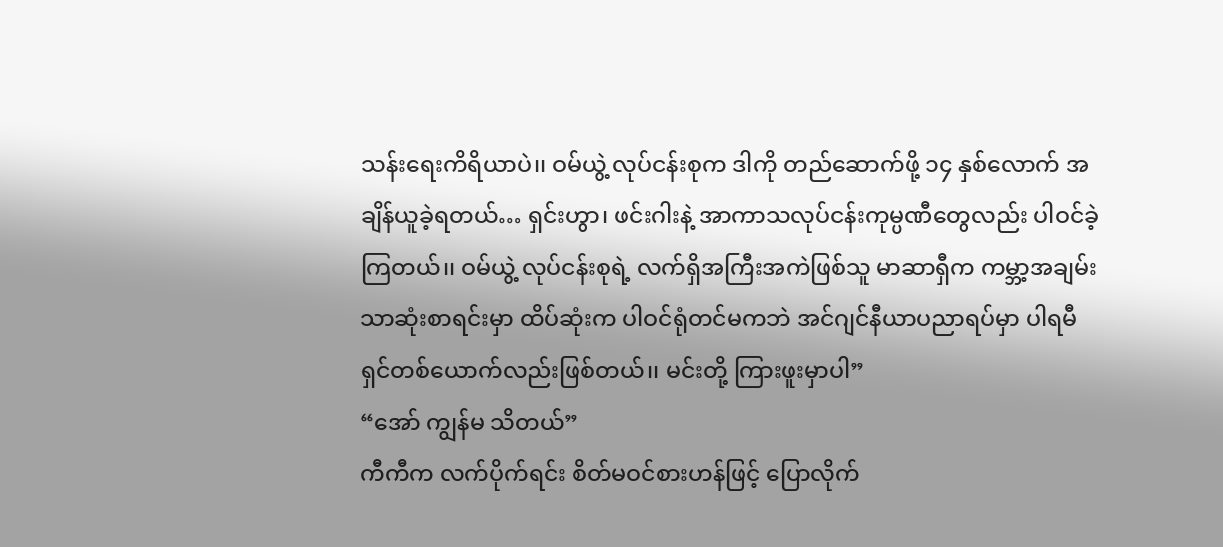သန်းရေးကိရိယာပဲ၊၊ ဝမ်ယွဲ့ လုပ်ငန်းစုက ဒါကို တည်ဆောက်ဖို့ ၁၄ နှစ်လောက် အချိန်ယူခဲ့ရတယ်… ရှင်းဟွာ၊ ဖင်းဂါးနဲ့ အာကာသလုပ်ငန်းကုမ္ပဏီတွေလည်း ပါဝင်ခဲ့ကြတယ်၊၊ ဝမ်ယွဲ့ လုပ်ငန်းစုရဲ့ လက်ရှိအကြီးအကဲဖြစ်သူ မာဆာရှီက ကမ္ဘာ့အချမ်းသာဆုံးစာရင်းမှာ ထိပ်ဆုံးက ပါဝင်ရုံတင်မကဘဲ အင်ဂျင်နီယာပညာရပ်မှာ ပါရမီရှင်တစ်ယောက်လည်းဖြစ်တယ်၊၊ မင်းတို့ ကြားဖူးမှာပါ”
“အော် ကျွန်မ သိတယ်”
ကီကီက လက်ပိုက်ရင်း စိတ်မဝင်စားဟန်ဖြင့် ပြောလိုက်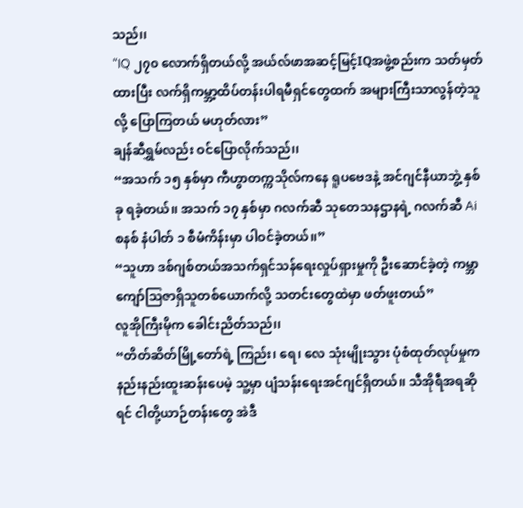သည်၊၊
“IQ ၂၇၀ လောက်ရှိတယ်လို့ အယ်လ်ဖာအဆင့်မြင့်IQအဖွဲ့စည်းက သတ်မှတ်ထားပြီး လက်ရှိကမ္ဘာ့ထိပ်တန်းပါရမီရှင်တွေထက် အများကြီးသာလွန်တဲ့သူလို့ ပြောကြတယ် မဟုတ်လား”
ချန်ဆီရွှမ်လည်း ဝင်ပြောလိုက်သည်၊၊
“အသက် ၁၅ နှစ်မှာ ကီဟွာတက္ကသိုလ်ကနေ ရူပဗေဒနဲ့ အင်ဂျင်နီယာဘွဲ့ နှစ်ခု ရခဲ့တယ်၊၊ အသက် ၁၇ နှစ်မှာ ဂလက်ဆီ သုတေသနဌာနရဲ့ ဂလက်ဆီ Ai စနစ် နံပါတ် ၁ စီမံကိန်းမှာ ပါဝင်ခဲ့တယ်၊၊”
“သူဟာ ဒစ်ဂျစ်တယ်အသက်ရှင်သန်ရေးလှုပ်ရှားမှုကို ဦးဆောင်ခဲ့တဲ့ ကမ္ဘာကျော်သြဇာရှိသူတစ်ယောက်လို့ သတင်းတွေထဲမှာ ဖတ်ဖူးတယ်”
လူအိုကြီးမိုက ခေါင်းညိတ်သည်၊၊
“တိတ်ဆိတ်မြို့တော်ရဲ့ ကြည်း၊ ရေ၊ လေ သုံးမျိုးသွား ပုံစံထုတ်လုပ်မှုက နည်းနည်းထူးဆန်းပေမဲ့ သူ့မှာ ပျံသန်းရေးအင်ဂျင်ရှိတယ်၊၊ သီအိုရီအရဆိုရင် ငါတို့ယာဉ်တန်းတွေ အဲဒီ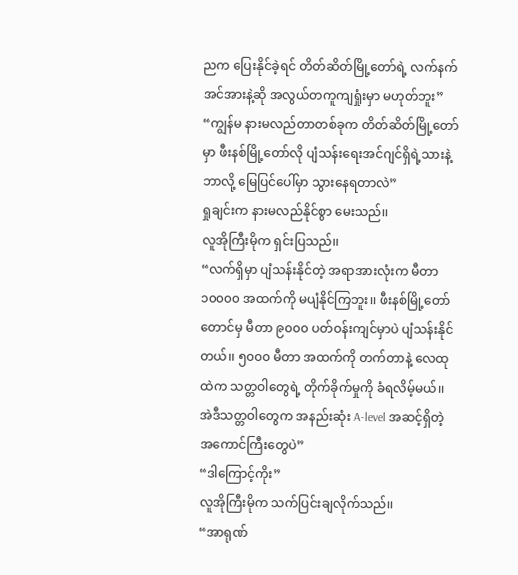ညက ပြေးနိုင်ခဲ့ရင် တိတ်ဆိတ်မြို့တော်ရဲ့ လက်နက်အင်အားနဲ့ဆို အလွယ်တကူကျရှုံးမှာ မဟုတ်ဘူး”
“ကျွန်မ နားမလည်တာတစ်ခုက တိတ်ဆိတ်မြို့တော်မှာ ဖီးနစ်မြို့တော်လို ပျံသန်းရေးအင်ဂျင်ရှိရဲ့သားနဲ့ ဘာလို့ မြေပြင်ပေါ်မှာ သွားနေရတာလဲ”
ရှုချင်းက နားမလည်နိုင်စွာ မေးသည်၊၊
လူအိုကြီးမိုက ရှင်းပြသည်၊၊
“လက်ရှိမှာ ပျံသန်းနိုင်တဲ့ အရာအားလုံးက မီတာ ၁၀၀၀၀ အထက်ကို မပျံနိုင်ကြဘူး၊၊ ဖီးနစ်မြို့တော်တောင်မှ မီတာ ၉၀၀၀ ပတ်ဝန်းကျင်မှာပဲ ပျံသန်းနိုင်တယ်၊၊ ၅၀၀၀ မီတာ အထက်ကို တက်တာနဲ့ လေထုထဲက သတ္တဝါတွေရဲ့ တိုက်ခိုက်မှုကို ခံရလိမ့်မယ်၊၊ အဲဒီသတ္တဝါတွေက အနည်းဆုံး A-level အဆင့်ရှိတဲ့ အကောင်ကြီးတွေပဲ”
“ဒါကြောင့်ကိုး”
လူအိုကြီးမိုက သက်ပြင်းချလိုက်သည်၊၊
“အာရုဏ်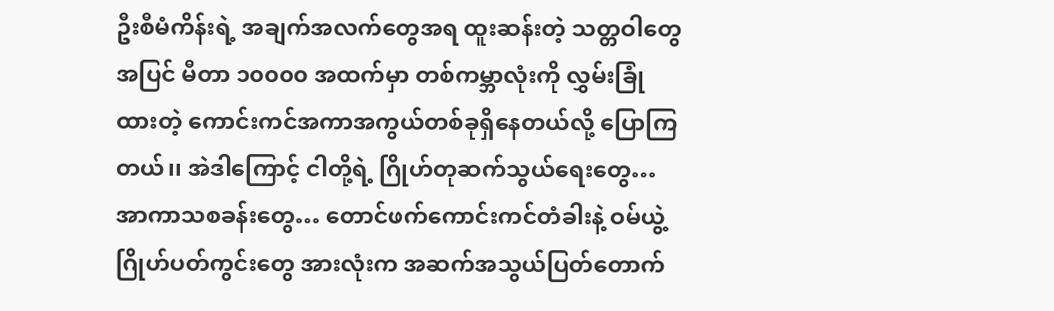ဦးစီမံကိန်းရဲ့ အချက်အလက်တွေအရ ထူးဆန်းတဲ့ သတ္တဝါတွေအပြင် မီတာ ၁၀၀၀၀ အထက်မှာ တစ်ကမ္ဘာလုံးကို လွှမ်းခြုံထားတဲ့ ကောင်းကင်အကာအကွယ်တစ်ခုရှိနေတယ်လို့ ပြောကြတယ်၊၊ အဲဒါကြောင့် ငါတို့ရဲ့ ဂြိုဟ်တုဆက်သွယ်ရေးတွေ… အာကာသစခန်းတွေ… တောင်ဖက်ကောင်းကင်တံခါးနဲ့ ဝမ်ယွဲ့ဂြိုဟ်ပတ်ကွင်းတွေ အားလုံးက အဆက်အသွယ်ပြတ်တောက်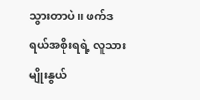သွားတာပဲ၊၊ ဖက်ဒရယ်အစိုးရရဲ့ လူသားမျိုးနွယ်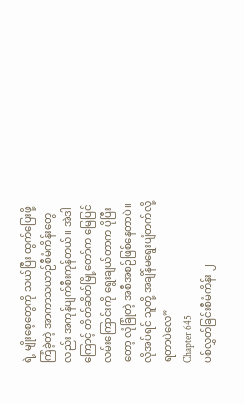ရဲ့ မျိုးစေ့တွေကို သယ်ပြီး ထွက်ပြေးဖို့ ကြံခဲ့တဲ့ အာကာသယာဉ်စီမံကိန်းတွေလည်း အကုန်ပျက်စီးကုန်တယ်၊၊ အဲဒါကြောင့် တိတ်ဆိတ်မြို့တော်က မြေပြင်လမ်းကြောင်းကို ရွေးချယ်တာက ပိုပြီးတော့ လုံခြုံတဲ့ အစီအစဉ်ဖြစ်နေတာပဲ၊၊ လိုအပ်ရင် သူတို့ အချိန်မရွေးပျံတက်လို့ရတာပဲလေ”
Chapter 645
ပစ်လွှတ်ခြင်းစီမံကိန်း ၂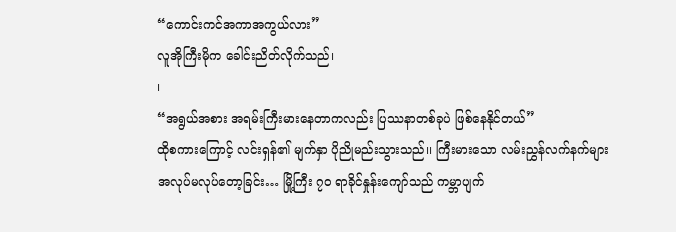“ကောင်းကင်အကာအကွယ်လား”
လူအိုကြီးမိုက ခေါင်းညိတ်လိုက်သည်၊
၊
“အရွယ်အစား အရမ်းကြီးမားနေတာကလည်း ပြဿနာတစ်ခုပဲ ဖြစ်နေနိုင်တယ်”
ထိုစကားကြောင့် လင်းရှန်၏ မျက်နှာ ပိုညိုမည်းသွားသည်၊၊ ကြီးမားသော လမ်းညွှန်လက်နက်များ အလုပ်မလုပ်တော့ခြင်း… မြို့ကြီး ၇၀ ရာခိုင်နှုန်းကျော်သည် ကမ္ဘာပျက်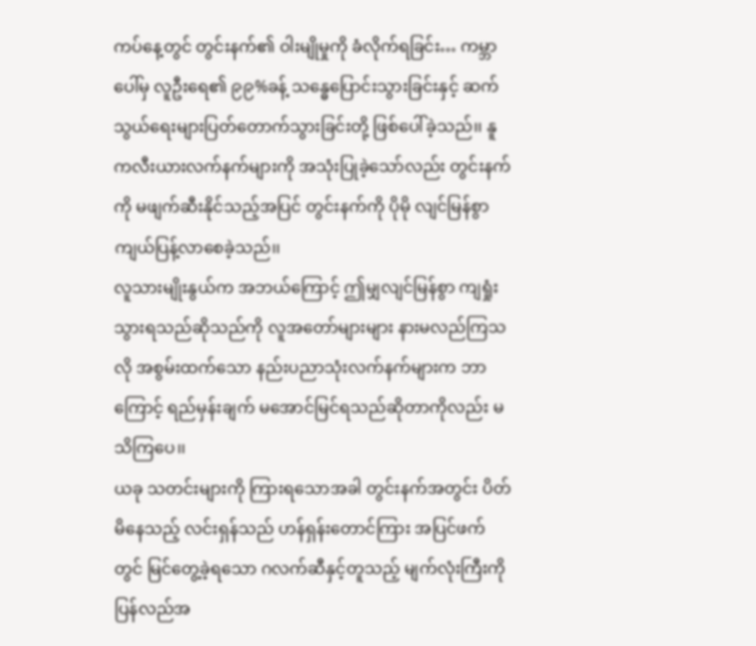ကပ်နေ့တွင် တွင်းနက်၏ ဝါးမျိုမှုကို ခံလိုက်ရခြင်း… ကမ္ဘာပေါ်မှ လူဦးရေ၏ ၉၉%ခန့် သန္ဓေပြောင်းသွားခြင်းနှင့် ဆက်သွယ်ရေးများပြတ်တောက်သွားခြင်းတို့ ဖြစ်ပေါ်ခဲ့သည်၊၊ နူကလီးယားလက်နက်များကို အသုံးပြုခဲ့သော်လည်း တွင်းနက်ကို မဖျက်ဆီးနိုင်သည့်အပြင် တွင်းနက်ကို ပိုမို လျင်မြန်စွာ ကျယ်ပြန့်လာစေခဲ့သည်၊၊
လူသားမျိုးနွယ်က အဘယ်ကြောင့် ဤမျှလျင်မြန်စွာ ကျရှုံးသွားရသည်ဆိုသည်ကို လူအတော်များများ နားမလည်ကြသလို အစွမ်းထက်သော နည်းပညာသုံးလက်နက်များက ဘာကြောင့် ရည်မှန်းချက် မအောင်မြင်ရသည်ဆိုတာကိုလည်း မသိကြပေ၊၊
ယခု သတင်းများကို ကြားရသောအခါ တွင်းနက်အတွင်း ပိတ်မိနေသည့် လင်းရှန်သည် ဟန်ရှန်းတောင်ကြား အပြင်ဖက်တွင် မြင်တွေ့ခဲ့ရသော ဂလက်ဆီနှင့်တူသည့် မျက်လုံးကြီးကို ပြန်လည်အ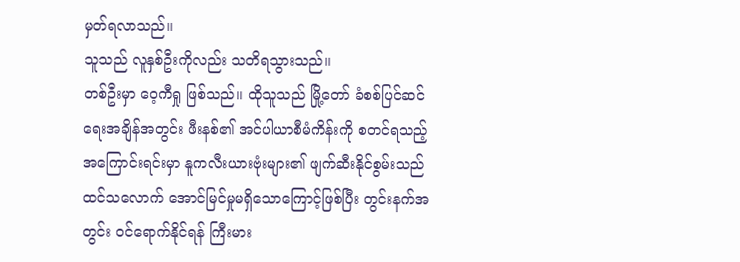မှတ်ရလာသည်၊၊
သူသည် လူနှစ်ဦးကိုလည်း သတိရသွားသည်၊၊
တစ်ဦးမှာ ဝေ့ကီရှု ဖြစ်သည်၊၊ ထိုသူသည် မြို့တော် ခံစစ်ပြင်ဆင်ရေးအချိန်အတွင်း ဖီးနစ်၏ အင်ပါယာစီမံကိန်းကို စတင်ရသည့် အကြောင်းရင်းမှာ နူကလီးယားဗုံးများ၏ ဖျက်ဆီးနိုင်စွမ်းသည် ထင်သလောက် အောင်မြင်မှုမရှိသောကြောင့်ဖြစ်ပြီး တွင်းနက်အတွင်း ဝင်ရောက်နိုင်ရန် ကြီးမား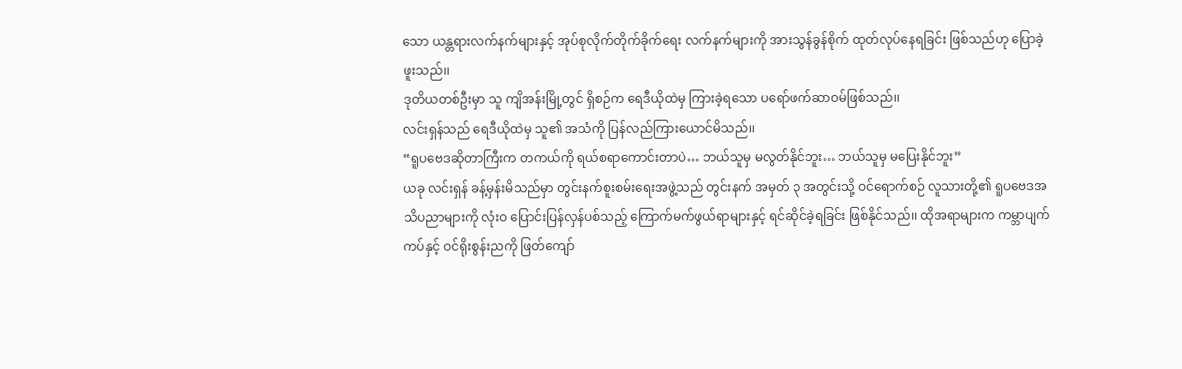သော ယန္တရားလက်နက်များနှင့် အုပ်စုလိုက်တိုက်ခိုက်ရေး လက်နက်များကို အားသွန်ခွန်စိုက် ထုတ်လုပ်နေရခြင်း ဖြစ်သည်ဟု ပြောခဲ့ဖူးသည်၊၊
ဒုတိယတစ်ဦးမှာ သူ ကျိအန်းမြို့တွင် ရှိစဉ်က ရေဒီယိုထဲမှ ကြားခဲ့ရသော ပရော်ဖက်ဆာဝမ်ဖြစ်သည်၊၊
လင်းရှန်သည် ရေဒီယိုထဲမှ သူ၏ အသံကို ပြန်လည်ကြားယောင်မိသည်၊၊
“ရူပဗေဒဆိုတာကြီးက တကယ်ကို ရယ်စရာကောင်းတာပဲ… ဘယ်သူမှ မလွတ်နိုင်ဘူး… ဘယ်သူမှ မပြေးနိုင်ဘူး”
ယခု လင်းရှန် ခန့်မှန်းမိသည်မှာ တွင်းနက်စူးစမ်းရေးအဖွဲ့သည် တွင်းနက် အမှတ် ၃ အတွင်းသို့ ဝင်ရောက်စဉ် လူသားတို့၏ ရူပဗေဒအသိပညာများကို လုံးဝ ပြောင်းပြန်လှန်ပစ်သည့် ကြောက်မက်ဖွယ်ရာများနှင့် ရင်ဆိုင်ခဲ့ရခြင်း ဖြစ်နိုင်သည်၊၊ ထိုအရာများက ကမ္ဘာပျက်ကပ်နှင့် ဝင်ရိုးစွန်းညကို ဖြတ်ကျော်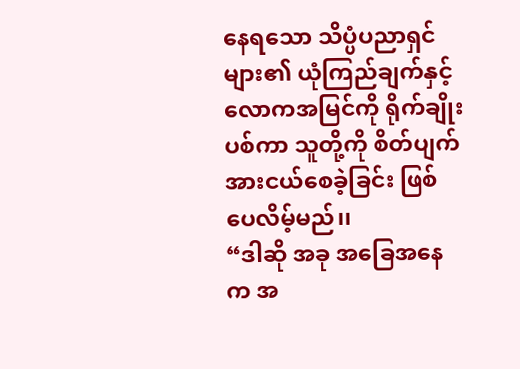နေရသော သိပ္ပံပညာရှင်များ၏ ယုံကြည်ချက်နှင့် လောကအမြင်ကို ရိုက်ချိုးပစ်ကာ သူတို့ကို စိတ်ပျက်အားငယ်စေခဲ့ခြင်း ဖြစ်ပေလိမ့်မည်၊၊
“ဒါဆို အခု အခြေအနေက အ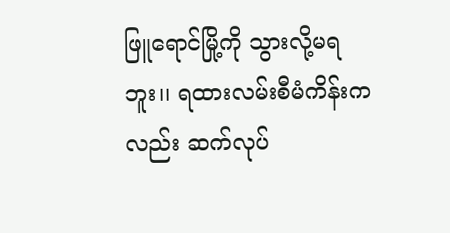ဖြူရောင်မြို့ကို သွားလို့မရဘူး၊၊ ရထားလမ်းစီမံကိန်းကလည်း ဆက်လုပ်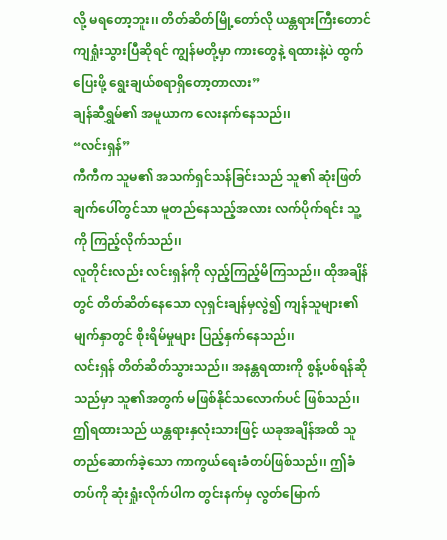လို့ မရတော့ဘူး၊၊ တိတ်ဆိတ်မြို့တော်လို ယန္တရားကြီးတောင် ကျရှုံးသွားပြီဆိုရင် ကျွန်မတို့မှာ ကားတွေနဲ့ ရထားနဲ့ပဲ ထွက်ပြေးဖို့ ရွေးချယ်စရာရှိတော့တာလား”
ချန်ဆီရွှမ်၏ အမူယာက လေးနက်နေသည်၊၊
“လင်းရှန်”
ကီကီက သူမ၏ အသက်ရှင်သန်ခြင်းသည် သူ၏ ဆုံးဖြတ်ချက်ပေါ်တွင်သာ မူတည်နေသည့်အလား လက်ပိုက်ရင်း သူ့ကို ကြည့်လိုက်သည်၊၊
လူတိုင်းလည်း လင်းရှန်ကို လှည့်ကြည့်မိကြသည်၊၊ ထိုအချိန်တွင် တိတ်ဆိတ်နေသော လုရှင်းချန်မှလွဲ၍ ကျန်သူများ၏ မျက်နှာတွင် စိုးရိမ်မှုများ ပြည့်နှက်နေသည်၊၊
လင်းရှန် တိတ်ဆိတ်သွားသည်၊၊ အနန္တရထားကို စွန့်ပစ်ရန်ဆိုသည်မှာ သူ၏အတွက် မဖြစ်နိုင်သလောက်ပင် ဖြစ်သည်၊၊ ဤရထားသည် ယန္တရားနှလုံးသားဖြင့် ယခုအချိန်အထိ သူတည်ဆောက်ခဲ့သော ကာကွယ်ရေးခံတပ်ဖြစ်သည်၊၊ ဤခံတပ်ကို ဆုံးရှုံးလိုက်ပါက တွင်းနက်မှ လွတ်မြောက်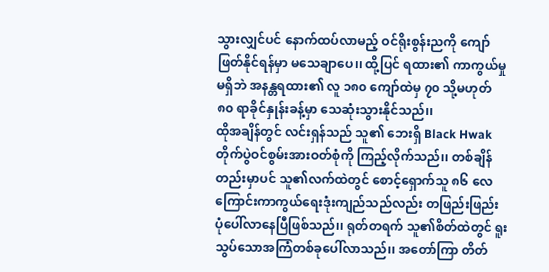သွားလျှင်ပင် နောက်ထပ်လာမည့် ဝင်ရိုးစွန်းညကို ကျော်ဖြတ်နိုင်ရန်မှာ မသေချာပေ၊၊ ထို့ပြင် ရထား၏ ကာကွယ်မှုမရှိဘဲ အနန္တရထား၏ လူ ၁၈၀ ကျော်ထဲမှ ၇၀ သို့မဟုတ် ၈၀ ရာခိုင်နှုန်းခန့်မှာ သေဆုံးသွားနိုင်သည်၊၊
ထိုအချိန်တွင် လင်းရှန်သည် သူ၏ ဘေးရှိ Black Hwak တိုက်ပွဲဝင်စွမ်းအားဝတ်စုံကို ကြည့်လိုက်သည်၊၊ တစ်ချိန်တည်းမှာပင် သူ၏လက်ထဲတွင် စောင့်ရှောက်သူ ၈၆ လေကြောင်းကာကွယ်ရေးဒုံးကျည်သည်လည်း တဖြည်းဖြည်း ပုံပေါ်လာနေပြီဖြစ်သည်၊၊ ရုတ်တရက် သူ၏စိတ်ထဲတွင် ရူးသွပ်သောအကြံတစ်ခုပေါ်လာသည်၊၊ အတော်ကြာ တိတ်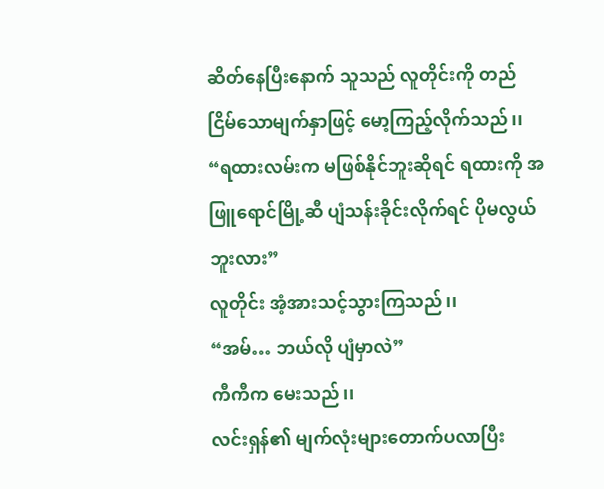ဆိတ်နေပြီးနောက် သူသည် လူတိုင်းကို တည်ငြိမ်သောမျက်နှာဖြင့် မော့ကြည့်လိုက်သည်၊၊
“ရထားလမ်းက မဖြစ်နိုင်ဘူးဆိုရင် ရထားကို အဖြူရောင်မြို့ဆီ ပျံသန်းခိုင်းလိုက်ရင် ပိုမလွယ်ဘူးလား”
လူတိုင်း အံ့အားသင့်သွားကြသည်၊၊
“အမ်… ဘယ်လို ပျံမှာလဲ”
ကီကီက မေးသည်၊၊
လင်းရှန်၏ မျက်လုံးများတောက်ပလာပြီး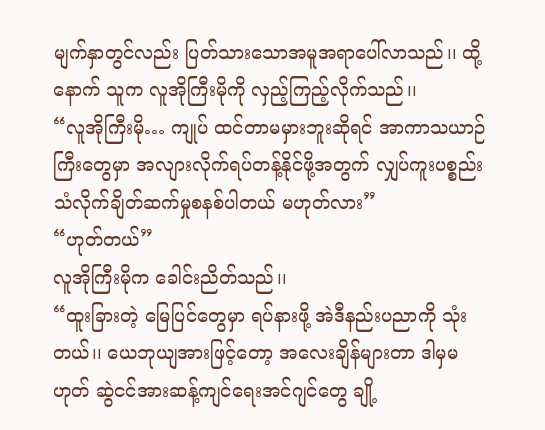မျက်နှာတွင်လည်း ပြတ်သားသောအမူအရာပေါ်လာသည်၊၊ ထို့နောက် သူက လူအိုကြီးမိုကို လှည့်ကြည့်လိုက်သည်၊၊
“လူအိုကြီးမို… ကျုပ် ထင်တာမမှားဘူးဆိုရင် အာကာသယာဉ်ကြီးတွေမှာ အလျားလိုက်ရပ်တန့်နိုင်ဖို့အတွက် လျှပ်ကူးပစ္စည်း သံလိုက်ချိတ်ဆက်မှုစနစ်ပါတယ် မဟုတ်လား”
“ဟုတ်တယ်”
လူအိုကြီးမိုက ခေါင်းညိတ်သည်၊၊
“ထူးခြားတဲ့ မြေပြင်တွေမှာ ရပ်နားဖို့ အဲဒီနည်းပညာကို သုံးတယ်၊၊ ယေဘုယျအားဖြင့်တော့ အလေးချိန်များတာ ဒါမှမဟုတ် ဆွဲငင်အားဆန့်ကျင်ရေးအင်ဂျင်တွေ ချို့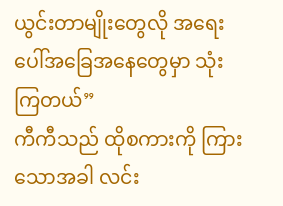ယွင်းတာမျိုးတွေလို အရေးပေါ်အခြေအနေတွေမှာ သုံးကြတယ်”
ကီကီသည် ထိုစကားကို ကြားသောအခါ လင်း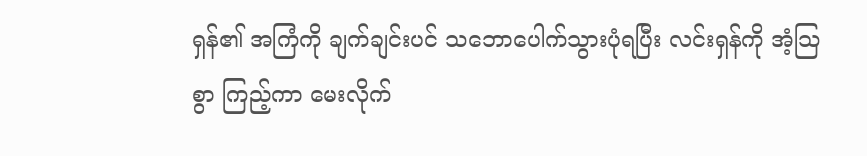ရှန်၏ အကြံကို ချက်ချင်းပင် သဘောပေါက်သွားပုံရပြီး လင်းရှန်ကို အံ့သြစွာ ကြည့်ကာ မေးလိုက်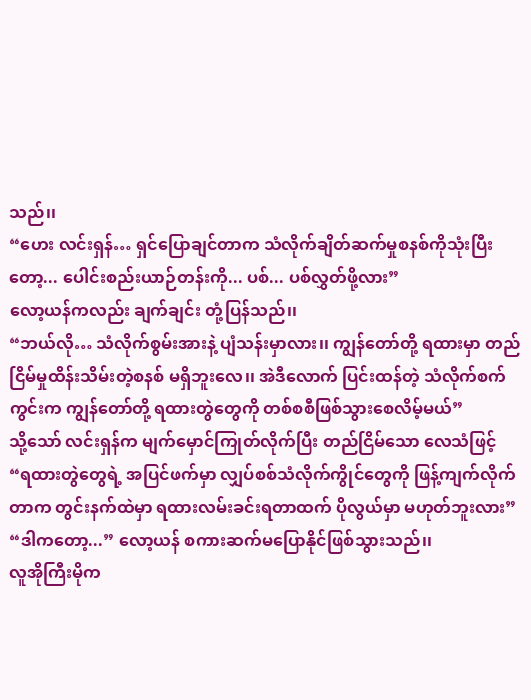သည်၊၊
“ဟေး လင်းရှန်… ရှင်ပြောချင်တာက သံလိုက်ချိတ်ဆက်မှုစနစ်ကိုသုံးပြီးတော့... ပေါင်းစည်းယာဉ်တန်းကို... ပစ်... ပစ်လွှတ်ဖို့လား”
လော့ယန်ကလည်း ချက်ချင်း တုံ့ပြန်သည်၊၊
“ဘယ်လို… သံလိုက်စွမ်းအားနဲ့ ပျံသန်းမှာလား၊၊ ကျွန်တော်တို့ ရထားမှာ တည်ငြိမ်မှုထိန်းသိမ်းတဲ့စနစ် မရှိဘူးလေ၊၊ အဲဒီလောက် ပြင်းထန်တဲ့ သံလိုက်စက်ကွင်းက ကျွန်တော်တို့ ရထားတွဲတွေကို တစ်စစီဖြစ်သွားစေလိမ့်မယ်”
သို့သော် လင်းရှန်က မျက်မှောင်ကြုတ်လိုက်ပြီး တည်ငြိမ်သော လေသံဖြင့်
“ရထားတွဲတွေရဲ့ အပြင်ဖက်မှာ လျှပ်စစ်သံလိုက်ကွိုင်တွေကို ဖြန့်ကျက်လိုက်တာက တွင်းနက်ထဲမှာ ရထားလမ်းခင်းရတာထက် ပိုလွယ်မှာ မဟုတ်ဘူးလား”
“ဒါကတော့...” လော့ယန် စကားဆက်မပြောနိုင်ဖြစ်သွားသည်၊၊
လူအိုကြီးမိုက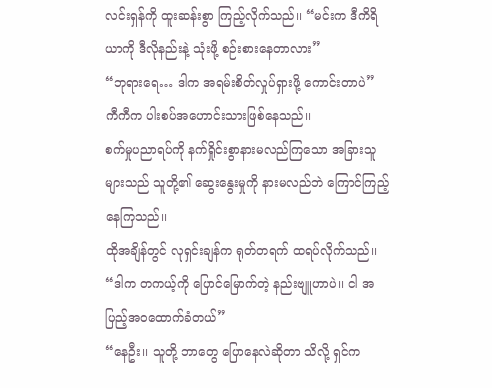လင်းရှန်ကို ထူးဆန်းစွာ ကြည့်လိုက်သည်၊၊ “မင်းက ဒီကိရိယာကို ဒီလိုနည်းနဲ့ သုံးဖို့ စဉ်းစားနေတာလား”
“ဘုရားရေ… ဒါက အရမ်းစိတ်လှုပ်ရှားဖို့ ကောင်းတာပဲ”
ကီကီက ပါးစပ်အဟောင်းသားဖြစ်နေသည်၊၊
စက်မှုပညာရပ်ကို နက်ရှိုင်းစွာနားမလည်ကြသော အခြားသူများသည် သူတို့၏ ဆွေးနွေးမှုကို နားမလည်ဘဲ ကြောင်ကြည့်နေကြသည်၊၊
ထိုအချိန်တွင် လုရှင်းချန်က ရုတ်တရက် ထရပ်လိုက်သည်၊၊
“ဒါက တကယ့်ကို ပြောင်မြောက်တဲ့ နည်းဗျူဟာပဲ၊၊ ငါ အပြည့်အဝထောက်ခံတယ်”
“နေဦး၊၊ သူတို့ ဘာတွေ ပြောနေလဲဆိုတာ သိလို့ ရှင်က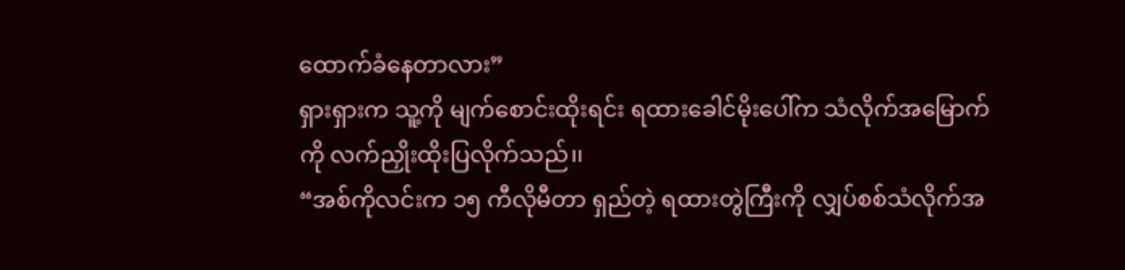ထောက်ခံနေတာလား”
ရှားရှားက သူ့ကို မျက်စောင်းထိုးရင်း ရထားခေါင်မိုးပေါ်က သံလိုက်အမြောက်ကို လက်ညှိုးထိုးပြလိုက်သည်၊၊
“အစ်ကိုလင်းက ၁၅ ကီလိုမီတာ ရှည်တဲ့ ရထားတွဲကြီးကို လျှပ်စစ်သံလိုက်အ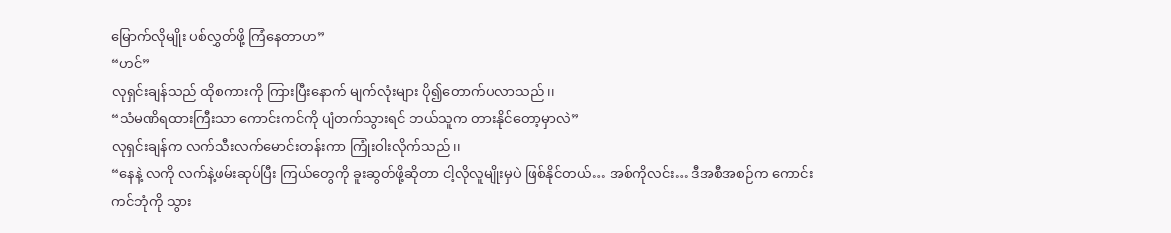မြောက်လိုမျိုး ပစ်လွှတ်ဖို့ ကြံနေတာဟ”
“ဟင်”
လုရှင်းချန်သည် ထိုစကားကို ကြားပြီးနောက် မျက်လုံးများ ပို၍တောက်ပလာသည်၊၊
“သံမဏိရထားကြီးသာ ကောင်းကင်ကို ပျံတက်သွားရင် ဘယ်သူက တားနိုင်တော့မှာလဲ”
လုရှင်းချန်က လက်သီးလက်မောင်းတန်းကာ ကြုံးဝါးလိုက်သည်၊၊
“နေနဲ့ လကို လက်နဲ့ဖမ်းဆုပ်ပြီး ကြယ်တွေကို ခူးဆွတ်ဖို့ဆိုတာ ငါ့လိုလူမျိုးမှပဲ ဖြစ်နိုင်တယ်… အစ်ကိုလင်း… ဒီအစီအစဉ်က ကောင်းကင်ဘုံကို သွား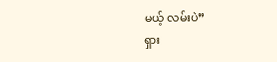မယ့် လမ်းပဲ”
ရှား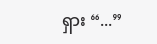ရှား “...”